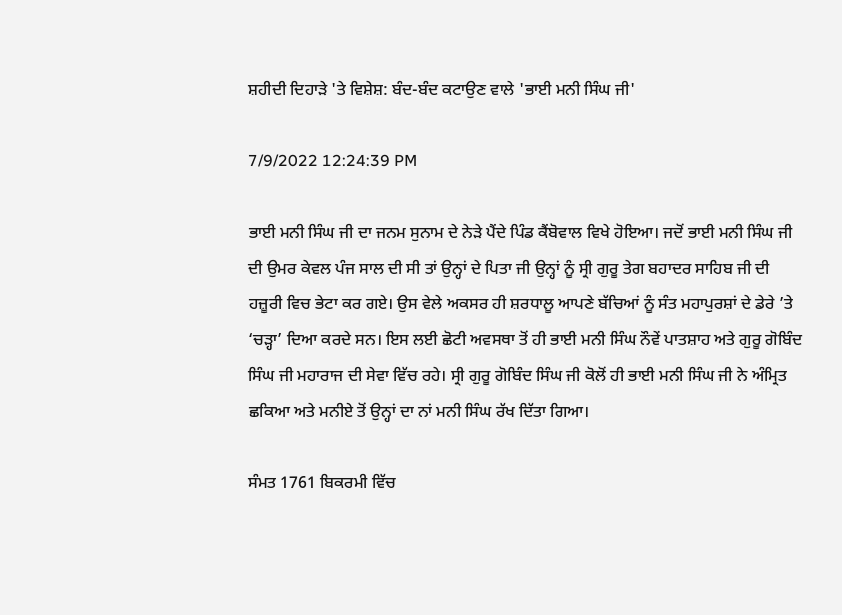ਸ਼ਹੀਦੀ ਦਿਹਾੜੇ 'ਤੇ ਵਿਸ਼ੇਸ਼: ਬੰਦ-ਬੰਦ ਕਟਾਉਣ ਵਾਲੇ 'ਭਾਈ ਮਨੀ ਸਿੰਘ ਜੀ'

7/9/2022 12:24:39 PM

ਭਾਈ ਮਨੀ ਸਿੰਘ ਜੀ ਦਾ ਜਨਮ ਸੁਨਾਮ ਦੇ ਨੇੜੇ ਪੈਂਦੇ ਪਿੰਡ ਕੈਂਬੋਵਾਲ ਵਿਖੇ ਹੋਇਆ। ਜਦੋਂ ਭਾਈ ਮਨੀ ਸਿੰਘ ਜੀ ਦੀ ਉਮਰ ਕੇਵਲ ਪੰਜ ਸਾਲ ਦੀ ਸੀ ਤਾਂ ਉਨ੍ਹਾਂ ਦੇ ਪਿਤਾ ਜੀ ਉਨ੍ਹਾਂ ਨੂੰ ਸ੍ਰੀ ਗੁਰੂ ਤੇਗ ਬਹਾਦਰ ਸਾਹਿਬ ਜੀ ਦੀ ਹਜ਼ੂਰੀ ਵਿਚ ਭੇਟਾ ਕਰ ਗਏ। ਉਸ ਵੇਲੇ ਅਕਸਰ ਹੀ ਸ਼ਰਧਾਲੂ ਆਪਣੇ ਬੱਚਿਆਂ ਨੂੰ ਸੰਤ ਮਹਾਪੁਰਸ਼ਾਂ ਦੇ ਡੇਰੇ ’ਤੇ ‘ਚੜ੍ਹਾ’ ਦਿਆ ਕਰਦੇ ਸਨ। ਇਸ ਲਈ ਛੋਟੀ ਅਵਸਥਾ ਤੋਂ ਹੀ ਭਾਈ ਮਨੀ ਸਿੰਘ ਨੌਵੇਂ ਪਾਤਸ਼ਾਹ ਅਤੇ ਗੁਰੂ ਗੋਬਿੰਦ ਸਿੰਘ ਜੀ ਮਹਾਰਾਜ ਦੀ ਸੇਵਾ ਵਿੱਚ ਰਹੇ। ਸ੍ਰੀ ਗੁਰੂ ਗੋਬਿੰਦ ਸਿੰਘ ਜੀ ਕੋਲੋਂ ਹੀ ਭਾਈ ਮਨੀ ਸਿੰਘ ਜੀ ਨੇ ਅੰਮ੍ਰਿਤ ਛਕਿਆ ਅਤੇ ਮਨੀਏ ਤੋਂ ਉਨ੍ਹਾਂ ਦਾ ਨਾਂ ਮਨੀ ਸਿੰਘ ਰੱਖ ਦਿੱਤਾ ਗਿਆ।

ਸੰਮਤ 1761 ਬਿਕਰਮੀ ਵਿੱਚ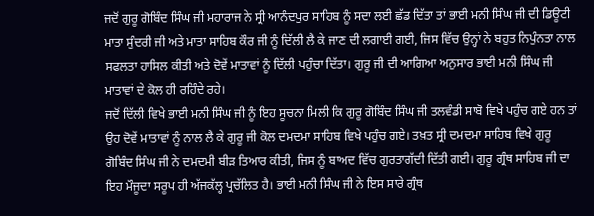ਜਦੋਂ ਗੁਰੂ ਗੋਬਿੰਦ ਸਿੰਘ ਜੀ ਮਹਾਰਾਜ ਨੇ ਸ੍ਰੀ ਆਨੰਦਪੁਰ ਸਾਹਿਬ ਨੂੰ ਸਦਾ ਲਈ ਛੱਡ ਦਿੱਤਾ ਤਾਂ ਭਾਈ ਮਨੀ ਸਿੰਘ ਜੀ ਦੀ ਡਿਊਟੀ ਮਾਤਾ ਸੁੰਦਰੀ ਜੀ ਅਤੇ ਮਾਤਾ ਸਾਹਿਬ ਕੌਰ ਜੀ ਨੂੰ ਦਿੱਲੀ ਲੈ ਕੇ ਜਾਣ ਦੀ ਲਗਾਈ ਗਈ, ਜਿਸ ਵਿੱਚ ਉਨ੍ਹਾਂ ਨੇ ਬਹੁਤ ਨਿਪੁੰਨਤਾ ਨਾਲ ਸਫਲਤਾ ਹਾਸਿਲ ਕੀਤੀ ਅਤੇ ਦੋਵੇਂ ਮਾਤਾਵਾਂ ਨੂੰ ਦਿੱਲੀ ਪਹੁੰਚਾ ਦਿੱਤਾ। ਗੁਰੂ ਜੀ ਦੀ ਆਗਿਆ ਅਨੁਸਾਰ ਭਾਈ ਮਨੀ ਸਿੰਘ ਜੀ ਮਾਤਾਵਾਂ ਦੇ ਕੋਲ ਹੀ ਰਹਿੰਦੇ ਰਹੇ।
ਜਦੋਂ ਦਿੱਲੀ ਵਿਖੇ ਭਾਈ ਮਨੀ ਸਿੰਘ ਜੀ ਨੂੰ ਇਹ ਸੂਚਨਾ ਮਿਲੀ ਕਿ ਗੁਰੂ ਗੋਬਿੰਦ ਸਿੰਘ ਜੀ ਤਲਵੰਡੀ ਸਾਬੋ ਵਿਖੇ ਪਹੁੰਚ ਗਏ ਹਨ ਤਾਂ ਉਹ ਦੋਵੇਂ ਮਾਤਾਵਾਂ ਨੂੰ ਨਾਲ ਲੈ ਕੇ ਗੁਰੂ ਜੀ ਕੋਲ ਦਮਦਮਾ ਸਾਹਿਬ ਵਿਖੇ ਪਹੁੰਚ ਗਏ। ਤਖ਼ਤ ਸ੍ਰੀ ਦਮਦਮਾ ਸਾਹਿਬ ਵਿਖੇ ਗੁਰੂ ਗੋਬਿੰਦ ਸਿੰਘ ਜੀ ਨੇ ਦਮਦਮੀ ਬੀੜ ਤਿਆਰ ਕੀਤੀ, ਜਿਸ ਨੂੰ ਬਾਅਦ ਵਿੱਚ ਗੁਰਤਾਗੱਦੀ ਦਿੱਤੀ ਗਈ। ਗੁਰੂ ਗ੍ਰੰਥ ਸਾਹਿਬ ਜੀ ਦਾ ਇਹ ਮੌਜੂਦਾ ਸਰੂਪ ਹੀ ਅੱਜਕੱਲ੍ਹ ਪ੍ਰਚੱਲਿਤ ਹੈ। ਭਾਈ ਮਨੀ ਸਿੰਘ ਜੀ ਨੇ ਇਸ ਸਾਰੇ ਗ੍ਰੰਥ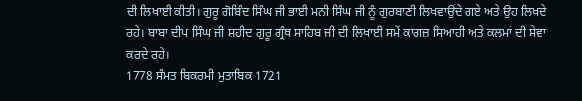ਦੀ ਲਿਖਾਈ ਕੀਤੀ। ਗੁਰੂ ਗੋਬਿੰਦ ਸਿੰਘ ਜੀ ਭਾਈ ਮਨੀ ਸਿੰਘ ਜੀ ਨੂੰ ਗੁਰਬਾਣੀ ਲਿਖਵਾਉਂਦੇ ਗਏ ਅਤੇ ਉਹ ਲਿਖਦੇ ਰਹੇ। ਬਾਬਾ ਦੀਪ ਸਿੰਘ ਜੀ ਸ਼ਹੀਦ ਗੁਰੂ ਗ੍ਰੰਥ ਸਾਹਿਬ ਜੀ ਦੀ ਲਿਖਾਈ ਸਮੇਂ ਕਾਗਜ਼ ਸਿਆਹੀ ਅਤੇ ਕਲਮਾਂ ਦੀ ਸੇਵਾ ਕਰਦੇ ਰਹੇ।
1778 ਸੰਮਤ ਬਿਕਰਮੀ ਮੁਤਾਬਿਕ 1721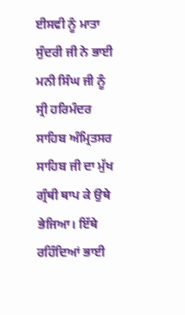ਈਸਵੀ ਨੂੰ ਮਾਤਾ ਸੁੰਦਰੀ ਜੀ ਨੇ ਭਾਈ ਮਨੀ ਸਿੰਘ ਜੀ ਨੂੰ ਸ੍ਰੀ ਹਰਿਮੰਦਰ ਸਾਹਿਬ ਅੰਮ੍ਰਿਤਸਰ ਸਾਹਿਬ ਜੀ ਦਾ ਮੁੱਖ ਗ੍ਰੰਥੀ ਥਾਪ ਕੇ ਉਥੇ ਭੇਜਿਆ। ਇੱਥੇ ਰਹਿੰਦਿਆਂ ਭਾਈ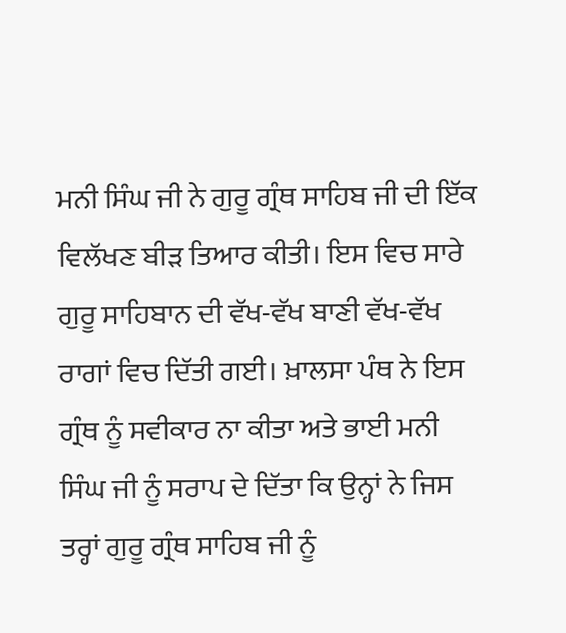ਮਨੀ ਸਿੰਘ ਜੀ ਨੇ ਗੁਰੂ ਗ੍ਰੰਥ ਸਾਹਿਬ ਜੀ ਦੀ ਇੱਕ ਵਿਲੱਖਣ ਬੀੜ ਤਿਆਰ ਕੀਤੀ। ਇਸ ਵਿਚ ਸਾਰੇ ਗੁਰੂ ਸਾਹਿਬਾਨ ਦੀ ਵੱਖ-ਵੱਖ ਬਾਣੀ ਵੱਖ-ਵੱਖ ਰਾਗਾਂ ਵਿਚ ਦਿੱਤੀ ਗਈ। ਖ਼ਾਲਸਾ ਪੰਥ ਨੇ ਇਸ ਗ੍ਰੰਥ ਨੂੰ ਸਵੀਕਾਰ ਨਾ ਕੀਤਾ ਅਤੇ ਭਾਈ ਮਨੀ ਸਿੰਘ ਜੀ ਨੂੰ ਸਰਾਪ ਦੇ ਦਿੱਤਾ ਕਿ ਉਨ੍ਹਾਂ ਨੇ ਜਿਸ ਤਰ੍ਹਾਂ ਗੁਰੂ ਗ੍ਰੰਥ ਸਾਹਿਬ ਜੀ ਨੂੰ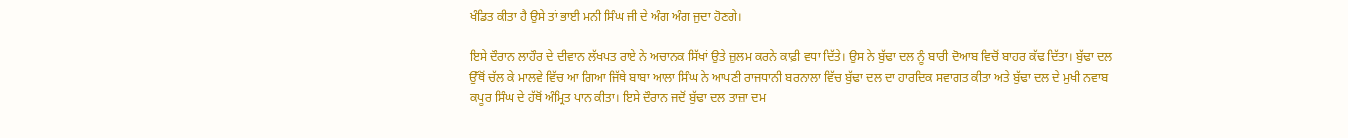ਖੰਡਿਤ ਕੀਤਾ ਹੈ ਉਸੇ ਤਾਂ ਭਾਈ ਮਨੀ ਸਿੰਘ ਜੀ ਦੇ ਅੰਗ ਅੰਗ ਜੁਦਾ ਹੋਣਗੇ।

ਇਸੇ ਦੌਰਾਨ ਲਾਹੌਰ ਦੇ ਦੀਵਾਨ ਲੱਖਪਤ ਰਾਏ ਨੇ ਅਚਾਨਕ ਸਿੱਖਾਂ ਉਤੇ ਜ਼ੁਲਮ ਕਰਨੇ ਕਾਫ਼ੀ ਵਧਾ ਦਿੱਤੇ। ਉਸ ਨੇ ਬੁੱਢਾ ਦਲ ਨੂੰ ਬਾਰੀ ਦੋਆਬ ਵਿਚੋਂ ਬਾਹਰ ਕੱਢ ਦਿੱਤਾ। ਬੁੱਢਾ ਦਲ ਉੱਥੋਂ ਚੱਲ ਕੇ ਮਾਲਵੇ ਵਿੱਚ ਆ ਗਿਆ ਜਿੱਥੇ ਬਾਬਾ ਆਲਾ ਸਿੰਘ ਨੇ ਆਪਣੀ ਰਾਜਧਾਨੀ ਬਰਨਾਲਾ ਵਿੱਚ ਬੁੱਢਾ ਦਲ ਦਾ ਹਾਰਦਿਕ ਸਵਾਗਤ ਕੀਤਾ ਅਤੇ ਬੁੱਢਾ ਦਲ ਦੇ ਮੁਖੀ ਨਵਾਬ ਕਪੂਰ ਸਿੰਘ ਦੇ ਹੱਥੋਂ ਅੰਮ੍ਰਿਤ ਪਾਨ ਕੀਤਾ। ਇਸੇ ਦੌਰਾਨ ਜਦੋਂ ਬੁੱਢਾ ਦਲ ਤਾਜ਼ਾ ਦਮ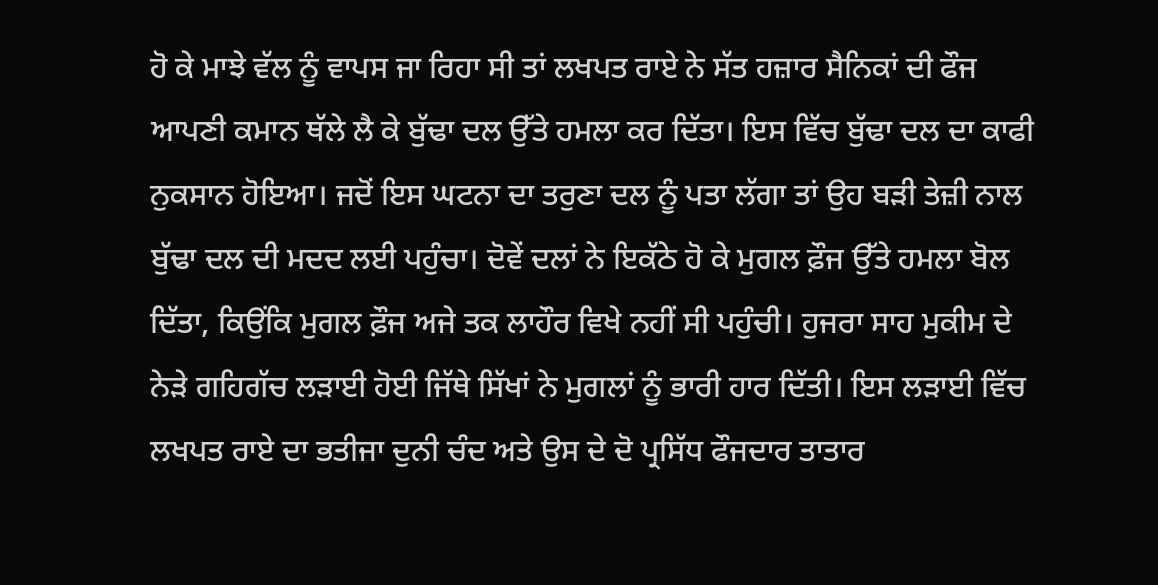ਹੋ ਕੇ ਮਾਝੇ ਵੱਲ ਨੂੰ ਵਾਪਸ ਜਾ ਰਿਹਾ ਸੀ ਤਾਂ ਲਖਪਤ ਰਾਏ ਨੇ ਸੱਤ ਹਜ਼ਾਰ ਸੈਨਿਕਾਂ ਦੀ ਫੌਜ ਆਪਣੀ ਕਮਾਨ ਥੱਲੇ ਲੈ ਕੇ ਬੁੱਢਾ ਦਲ ਉੱਤੇ ਹਮਲਾ ਕਰ ਦਿੱਤਾ। ਇਸ ਵਿੱਚ ਬੁੱਢਾ ਦਲ ਦਾ ਕਾਫੀ ਨੁਕਸਾਨ ਹੋਇਆ। ਜਦੋਂ ਇਸ ਘਟਨਾ ਦਾ ਤਰੁਣਾ ਦਲ ਨੂੰ ਪਤਾ ਲੱਗਾ ਤਾਂ ਉਹ ਬੜੀ ਤੇਜ਼ੀ ਨਾਲ ਬੁੱਢਾ ਦਲ ਦੀ ਮਦਦ ਲਈ ਪਹੁੰਚਾ। ਦੋਵੇਂ ਦਲਾਂ ਨੇ ਇਕੱਠੇ ਹੋ ਕੇ ਮੁਗਲ ਫ਼ੌਜ ਉੱਤੇ ਹਮਲਾ ਬੋਲ ਦਿੱਤਾ, ਕਿਉਂਕਿ ਮੁਗਲ ਫ਼ੌਜ ਅਜੇ ਤਕ ਲਾਹੌਰ ਵਿਖੇ ਨਹੀਂ ਸੀ ਪਹੁੰਚੀ। ਹੁਜਰਾ ਸਾਹ ਮੁਕੀਮ ਦੇ ਨੇੜੇ ਗਹਿਗੱਚ ਲੜਾਈ ਹੋਈ ਜਿੱਥੇ ਸਿੱਖਾਂ ਨੇ ਮੁਗਲਾਂ ਨੂੰ ਭਾਰੀ ਹਾਰ ਦਿੱਤੀ। ਇਸ ਲੜਾਈ ਵਿੱਚ ਲਖਪਤ ਰਾਏ ਦਾ ਭਤੀਜਾ ਦੁਨੀ ਚੰਦ ਅਤੇ ਉਸ ਦੇ ਦੋ ਪ੍ਰਸਿੱਧ ਫੌਜਦਾਰ ਤਾਤਾਰ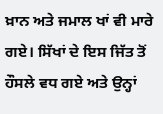ਖ਼ਾਨ ਅਤੇ ਜਮਾਲ ਖਾਂ ਵੀ ਮਾਰੇ ਗਏ। ਸਿੱਖਾਂ ਦੇ ਇਸ ਜਿੱਤ ਤੋਂ ਹੌਸਲੇ ਵਧ ਗਏ ਅਤੇ ਉਨ੍ਹਾਂ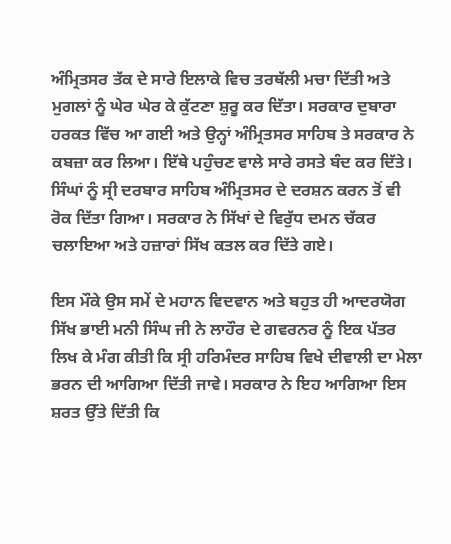ਅੰਮ੍ਰਿਤਸਰ ਤੱਕ ਦੇ ਸਾਰੇ ਇਲਾਕੇ ਵਿਚ ਤਰਥੱਲੀ ਮਚਾ ਦਿੱਤੀ ਅਤੇ ਮੁਗਲਾਂ ਨੂੰ ਘੇਰ ਘੇਰ ਕੇ ਕੁੱਟਣਾ ਸ਼ੁਰੂ ਕਰ ਦਿੱਤਾ। ਸਰਕਾਰ ਦੁਬਾਰਾ ਹਰਕਤ ਵਿੱਚ ਆ ਗਈ ਅਤੇ ਉਨ੍ਹਾਂ ਅੰਮ੍ਰਿਤਸਰ ਸਾਹਿਬ ਤੇ ਸਰਕਾਰ ਨੇ ਕਬਜ਼ਾ ਕਰ ਲਿਆ। ਇੱਥੇ ਪਹੁੰਚਣ ਵਾਲੇ ਸਾਰੇ ਰਸਤੇ ਬੰਦ ਕਰ ਦਿੱਤੇ। ਸਿੰਘਾਂ ਨੂੰ ਸ੍ਰੀ ਦਰਬਾਰ ਸਾਹਿਬ ਅੰਮ੍ਰਿਤਸਰ ਦੇ ਦਰਸ਼ਨ ਕਰਨ ਤੋਂ ਵੀ ਰੋਕ ਦਿੱਤਾ ਗਿਆ। ਸਰਕਾਰ ਨੇ ਸਿੱਖਾਂ ਦੇ ਵਿਰੁੱਧ ਦਮਨ ਚੱਕਰ ਚਲਾਇਆ ਅਤੇ ਹਜ਼ਾਰਾਂ ਸਿੱਖ ਕਤਲ ਕਰ ਦਿੱਤੇ ਗਏ।

ਇਸ ਮੌਕੇ ਉਸ ਸਮੇਂ ਦੇ ਮਹਾਨ ਵਿਦਵਾਨ ਅਤੇ ਬਹੁਤ ਹੀ ਆਦਰਯੋਗ ਸਿੱਖ ਭਾਈ ਮਨੀ ਸਿੰਘ ਜੀ ਨੇ ਲਾਹੌਰ ਦੇ ਗਵਰਨਰ ਨੂੰ ਇਕ ਪੱਤਰ ਲਿਖ ਕੇ ਮੰਗ ਕੀਤੀ ਕਿ ਸ੍ਰੀ ਹਰਿਮੰਦਰ ਸਾਹਿਬ ਵਿਖੇ ਦੀਵਾਲੀ ਦਾ ਮੇਲਾ ਭਰਨ ਦੀ ਆਗਿਆ ਦਿੱਤੀ ਜਾਵੇ। ਸਰਕਾਰ ਨੇ ਇਹ ਆਗਿਆ ਇਸ ਸ਼ਰਤ ਉੱਤੇ ਦਿੱਤੀ ਕਿ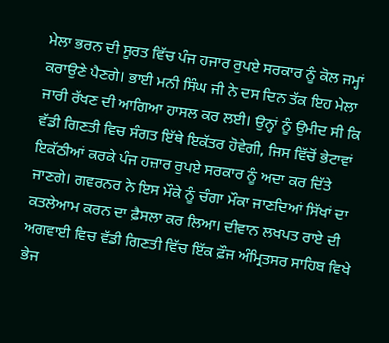ਮੇਲਾ ਭਰਨ ਦੀ ਸੂਰਤ ਵਿੱਚ ਪੰਜ ਹਜਾਰ ਰੁਪਏ ਸਰਕਾਰ ਨੂੰ ਕੋਲ ਜਮ੍ਹਾਂ ਕਰਾਉਣੇ ਪੈਣਗੇ। ਭਾਈ ਮਨੀ ਸਿੰਘ ਜੀ ਨੇ ਦਸ ਦਿਨ ਤੱਕ ਇਹ ਮੇਲਾ ਜਾਰੀ ਰੱਖਣ ਦੀ ਆਗਿਆ ਹਾਸਲ ਕਰ ਲਈ। ਉਨ੍ਹਾਂ ਨੂੰ ਉਮੀਦ ਸੀ ਕਿ ਵੱਡੀ ਗਿਣਤੀ ਵਿਚ ਸੰਗਤ ਇੱਥੇ ਇਕੱਤਰ ਹੋਵੇਗੀ, ਜਿਸ ਵਿੱਚੋਂ ਭੇਟਾਵਾਂ ਇਕੱਠੀਆਂ ਕਰਕੇ ਪੰਜ ਹਜ਼ਾਰ ਰੁਪਏ ਸਰਕਾਰ ਨੂੰ ਅਦਾ ਕਰ ਦਿੱਤੇ ਜਾਣਗੇ। ਗਵਰਨਰ ਨੇ ਇਸ ਮੌਕੇ ਨੂੰ ਚੰਗਾ ਮੌਕਾ ਜਾਣਦਿਆਂ ਸਿੱਖਾਂ ਦਾ ਕਤਲੇਆਮ ਕਰਨ ਦਾ ਫ਼ੈਸਲਾ ਕਰ ਲਿਆ। ਦੀਵਾਨ ਲਖਪਤ ਰਾਏ ਦੀ ਅਗਵਾਈ ਵਿਚ ਵੱਡੀ ਗਿਣਤੀ ਵਿੱਚ ਇੱਕ ਫ਼ੌਜ ਅੰਮ੍ਰਿਤਸਰ ਸਾਹਿਬ ਵਿਖੇ ਭੇਜ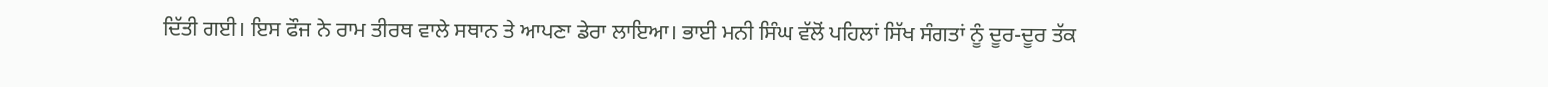ਦਿੱਤੀ ਗਈ। ਇਸ ਫੌਜ ਨੇ ਰਾਮ ਤੀਰਥ ਵਾਲੇ ਸਥਾਨ ਤੇ ਆਪਣਾ ਡੇਰਾ ਲਾਇਆ। ਭਾਈ ਮਨੀ ਸਿੰਘ ਵੱਲੋਂ ਪਹਿਲਾਂ ਸਿੱਖ ਸੰਗਤਾਂ ਨੂੰ ਦੂਰ-ਦੂਰ ਤੱਕ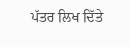ਪੱਤਰ ਲਿਖ ਦਿੱਤੇ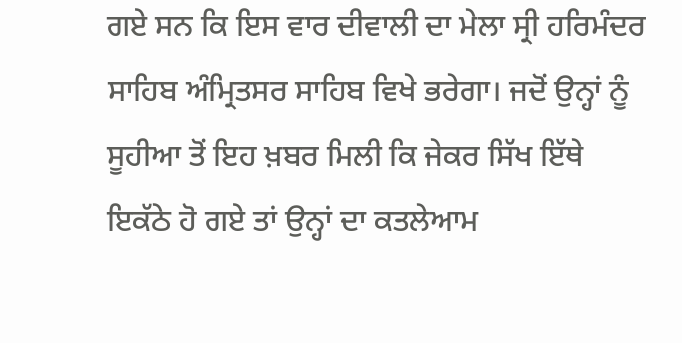ਗਏ ਸਨ ਕਿ ਇਸ ਵਾਰ ਦੀਵਾਲੀ ਦਾ ਮੇਲਾ ਸ੍ਰੀ ਹਰਿਮੰਦਰ ਸਾਹਿਬ ਅੰਮ੍ਰਿਤਸਰ ਸਾਹਿਬ ਵਿਖੇ ਭਰੇਗਾ। ਜਦੋਂ ਉਨ੍ਹਾਂ ਨੂੰ ਸੂਹੀਆ ਤੋਂ ਇਹ ਖ਼ਬਰ ਮਿਲੀ ਕਿ ਜੇਕਰ ਸਿੱਖ ਇੱਥੇ ਇਕੱਠੇ ਹੋ ਗਏ ਤਾਂ ਉਨ੍ਹਾਂ ਦਾ ਕਤਲੇਆਮ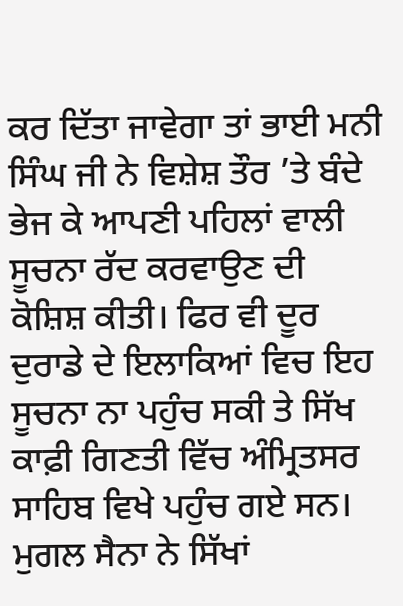ਕਰ ਦਿੱਤਾ ਜਾਵੇਗਾ ਤਾਂ ਭਾਈ ਮਨੀ ਸਿੰਘ ਜੀ ਨੇ ਵਿਸ਼ੇਸ਼ ਤੌਰ ’ਤੇ ਬੰਦੇ ਭੇਜ ਕੇ ਆਪਣੀ ਪਹਿਲਾਂ ਵਾਲੀ ਸੂਚਨਾ ਰੱਦ ਕਰਵਾਉਣ ਦੀ ਕੋਸ਼ਿਸ਼ ਕੀਤੀ। ਫਿਰ ਵੀ ਦੂਰ ਦੁਰਾਡੇ ਦੇ ਇਲਾਕਿਆਂ ਵਿਚ ਇਹ ਸੂਚਨਾ ਨਾ ਪਹੁੰਚ ਸਕੀ ਤੇ ਸਿੱਖ ਕਾਫ਼ੀ ਗਿਣਤੀ ਵਿੱਚ ਅੰਮ੍ਰਿਤਸਰ ਸਾਹਿਬ ਵਿਖੇ ਪਹੁੰਚ ਗਏ ਸਨ। ਮੁਗਲ ਸੈਨਾ ਨੇ ਸਿੱਖਾਂ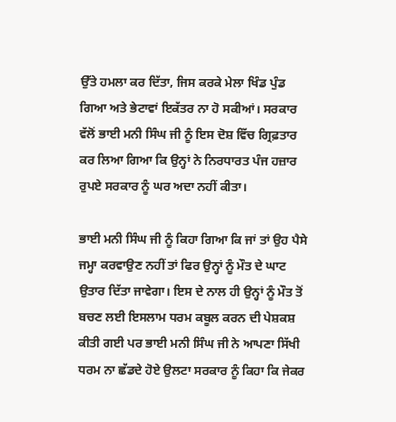ਉੱਤੇ ਹਮਲਾ ਕਰ ਦਿੱਤਾ, ਜਿਸ ਕਰਕੇ ਮੇਲਾ ਖਿੰਡ ਪੁੰਡ ਗਿਆ ਅਤੇ ਭੇਟਾਵਾਂ ਇਕੱਤਰ ਨਾ ਹੋ ਸਕੀਆਂ। ਸਰਕਾਰ ਵੱਲੋਂ ਭਾਈ ਮਨੀ ਸਿੰਘ ਜੀ ਨੂੰ ਇਸ ਦੋਸ਼ ਵਿੱਚ ਗ੍ਰਿਫ਼ਤਾਰ ਕਰ ਲਿਆ ਗਿਆ ਕਿ ਉਨ੍ਹਾਂ ਨੇ ਨਿਰਧਾਰਤ ਪੰਜ ਹਜ਼ਾਰ ਰੁਪਏ ਸਰਕਾਰ ਨੂੰ ਘਰ ਅਦਾ ਨਹੀਂ ਕੀਤਾ।

ਭਾਈ ਮਨੀ ਸਿੰਘ ਜੀ ਨੂੰ ਕਿਹਾ ਗਿਆ ਕਿ ਜਾਂ ਤਾਂ ਉਹ ਪੈਸੇ ਜਮ੍ਹਾ ਕਰਵਾਉਣ ਨਹੀਂ ਤਾਂ ਫਿਰ ਉਨ੍ਹਾਂ ਨੂੰ ਮੌਤ ਦੇ ਘਾਟ ਉਤਾਰ ਦਿੱਤਾ ਜਾਵੇਗਾ। ਇਸ ਦੇ ਨਾਲ ਹੀ ਉਨ੍ਹਾਂ ਨੂੰ ਮੌਤ ਤੋਂ ਬਚਣ ਲਈ ਇਸਲਾਮ ਧਰਮ ਕਬੂਲ ਕਰਨ ਦੀ ਪੇਸ਼ਕਸ਼ ਕੀਤੀ ਗਈ ਪਰ ਭਾਈ ਮਨੀ ਸਿੰਘ ਜੀ ਨੇ ਆਪਣਾ ਸਿੱਖੀ ਧਰਮ ਨਾ ਛੱਡਦੇ ਹੋਏ ਉਲਟਾ ਸਰਕਾਰ ਨੂੰ ਕਿਹਾ ਕਿ ਜੇਕਰ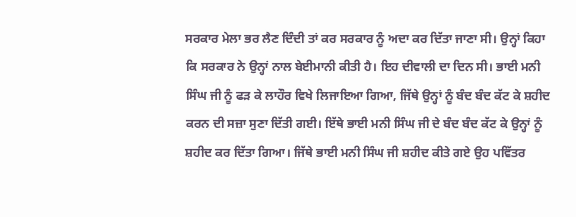ਸਰਕਾਰ ਮੇਲਾ ਭਰ ਲੈਣ ਦਿੰਦੀ ਤਾਂ ਕਰ ਸਰਕਾਰ ਨੂੰ ਅਦਾ ਕਰ ਦਿੱਤਾ ਜਾਣਾ ਸੀ। ਉਨ੍ਹਾਂ ਕਿਹਾ ਕਿ ਸਰਕਾਰ ਨੇ ਉਨ੍ਹਾਂ ਨਾਲ ਬੇਈਮਾਨੀ ਕੀਤੀ ਹੈ। ਇਹ ਦੀਵਾਲੀ ਦਾ ਦਿਨ ਸੀ। ਭਾਈ ਮਨੀ ਸਿੰਘ ਜੀ ਨੂੰ ਫੜ ਕੇ ਲਾਹੌਰ ਵਿਖੇ ਲਿਜਾਇਆ ਗਿਆ, ਜਿੱਥੇ ਉਨ੍ਹਾਂ ਨੂੰ ਬੰਦ ਬੰਦ ਕੱਟ ਕੇ ਸ਼ਹੀਦ ਕਰਨ ਦੀ ਸਜ਼ਾ ਸੁਣਾ ਦਿੱਤੀ ਗਈ। ਇੱਥੇ ਭਾਈ ਮਨੀ ਸਿੰਘ ਜੀ ਦੇ ਬੰਦ ਬੰਦ ਕੱਟ ਕੇ ਉਨ੍ਹਾਂ ਨੂੰ ਸ਼ਹੀਦ ਕਰ ਦਿੱਤਾ ਗਿਆ। ਜਿੱਥੇ ਭਾਈ ਮਨੀ ਸਿੰਘ ਜੀ ਸ਼ਹੀਦ ਕੀਤੇ ਗਏ ਉਹ ਪਵਿੱਤਰ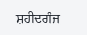ਸ਼ਹੀਦਗੰਜ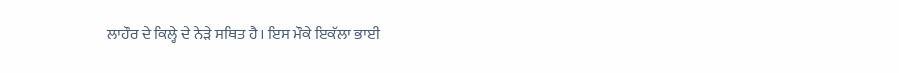ਲਾਹੌਰ ਦੇ ਕਿਲ੍ਹੇ ਦੇ ਨੇੜੇ ਸਥਿਤ ਹੈ। ਇਸ ਮੌਕੇ ਇਕੱਲਾ ਭਾਈ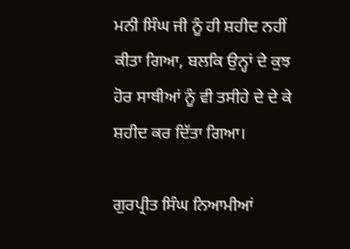ਮਨੀ ਸਿੰਘ ਜੀ ਨੂੰ ਹੀ ਸ਼ਹੀਦ ਨਹੀਂ ਕੀਤਾ ਗਿਆ, ਬਲਕਿ ਉਨ੍ਹਾਂ ਦੇ ਕੁਝ ਹੋਰ ਸਾਥੀਆਂ ਨੂੰ ਵੀ ਤਸੀਹੇ ਦੇ ਦੇ ਕੇ ਸ਼ਹੀਦ ਕਰ ਦਿੱਤਾ ਗਿਆ।

ਗੁਰਪ੍ਰੀਤ ਸਿੰਘ ਨਿਆਮੀਆਂ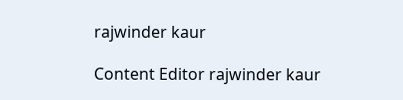rajwinder kaur

Content Editor rajwinder kaur